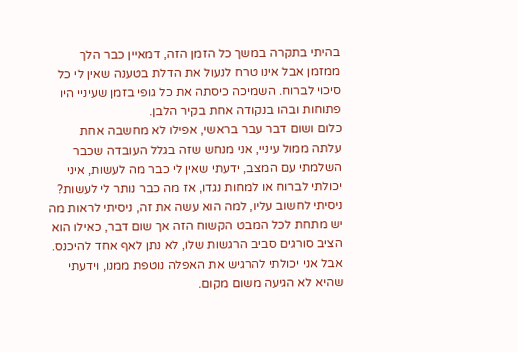בהיתי בתקרה במשך כל הזמן הזה, דמאיין כבר הלך ממזמן אבל אינו טרח לנעול את הדלת בטענה שאין לי כל סיכוי לברוח. השמיכה כיסתה את כל גופי בזמן שעיניי היו פתוחות ובהו בנקודה אחת בקיר הלבן.
כלום ושום דבר עבר בראשי, אפילו לא מחשבה אחת עלתה ממול עיניי, אני מנחש שזה בגלל העובדה שכבר השלמתי עם המצב, ידעתי שאין לי כבר מה לעשות, איני יכולתי לברוח או למחות נגדו, אז מה כבר נותר לי לעשות?
ניסיתי לחשוב עליו, למה הוא עשה את זה, ניסיתי לראות מה יש מתחת לכל המבט הקשוח הזה אך שום דבר, כאילו הוא הציב סורגים סביב הרגשות שלו, לא נתן לאף אחד להיכנס. אבל אני יכולתי להרגיש את האפלה נוטפת ממנו, וידעתי שהיא לא הגיעה משום מקום.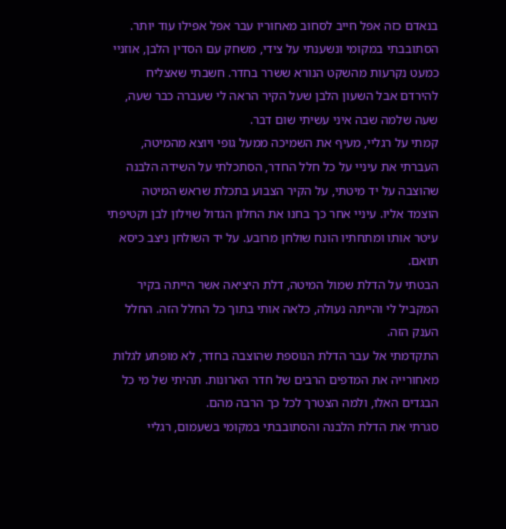בנאדם כזה אפל חייב לסחוב מאחוריו עבר אפל אפילו עוד יותר.
הסתובבתי במקומי ונשענתי על צידי, משחק עם הסדין הלבן, אוזניי כמעט נקרעות מהשקט הנורא ששרר בחדר. חשבתי שאצליח להירדם אבל השעון הלבן שעל הקיר הראה לי שעברה כבר שעה, שעה שלמה שבה איני עשיתי שום דבר.
קמתי על רגליי, מעיף את השמיכה ממעל גופי ויוצא מהמיטה, העברתי את עיניי על כל חלל החדר, הסתכלתי על השידה הלבנה שהוצבה על יד מיטתי, על הקיר הצבוע בתכלת שראש המיטה הוצמד אליו. עיניי אחר כך בחנו את החלון הגדול שוילון לבן וקטיפתי עיטר אותו ומתחתיו הונח שולחן מרובע. על יד השולחן ניצב כיסא תואם.
הבטתי על הדלת שמול המיטה, דלת היציאה אשר הייתה בקיר המקביל לי והייתה נעולה, כלאה אותי בתוך כל החלל הזה. החלל הענק הזה.
התקדמתי אל עבר הדלת הנוספת שהוצבה בחדר, לא מופתע לגלות מאחורייה את המדפים הרבים של חדר הארונות. תהיתי של מי כל הבגדים האלו, ולמה הצטרך לכל כך הרבה מהם.
סגרתי את הדלת הלבנה והסתובבתי במקומי בשעמום, רגליי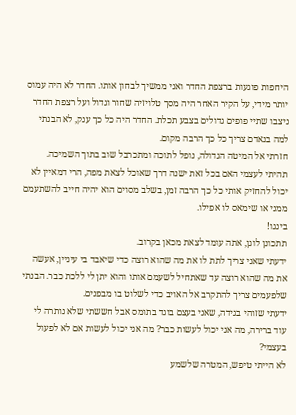היחפות פוגעות ברצפת החדר ואני ממשיך לבחון אותו. החדר לא היה עמוס יותר מידי, על הקיר האחר היה מסך טלויזיה שחור וגדול ועל רצפת החדר ניצבו שתיי פופים גדולים בצבע תכלת. החדר היה כל כך ענק, לא הבנתי למה בנאדם צריך כל כך הרבה מקום.
חזרתי אל המיטה הגדולה, נופל לתוכה ומתכרבל שוב בתוך השמיכה.
תהיתי לעצמי האם בכל זאת ישנה דרך שאוכל לצאת מפה, הרי דמאיין לא יכול להחזיק אותי כל כך הרבה זמן, בשלב מסוים הוא יהיה חייב להשתעמם ממני או שימאס לו אפילו.
בינגו!
תתכונן לוגן, אתה עומד לצאת מכאן בקרוב.
ידעתי שאני צריך לתת לו את מה שהוא רוצה כדי שיאבד בי עיניין, אעשה את מה שהוא רוצה עד שאתחיל לשעמם אותו והוא יתן לי ללכת כבר. הבנתי שלפעמים צריך להתקרב אל האויב כדי לשלוט בו מבפנים.
ידעתי שזוהי בגידה, שאני בעצם בוגד בתומס אבל חששתי שלא נותרה לי עוד ברירה, מה אני יכול לעשות כבר? מה אני יכול לעשות אם לא לפעול בעצמי?
לא הייתי טיפש, המטרה שלשמע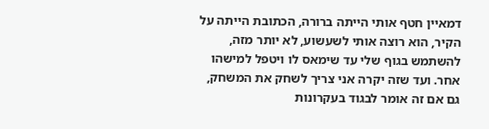דמאיין חטף אותי הייתה ברורה, הכתובת הייתה על הקיר, הוא רוצה אותי לשעשוע, לא יותר מזה, להשתמש בגוף שלי עד שימאס לו ויטפל למישהו אחר. ועד שזה יקרה אני צריך לשחק את המשחק, גם אם זה אומר לבגוד בעקרונות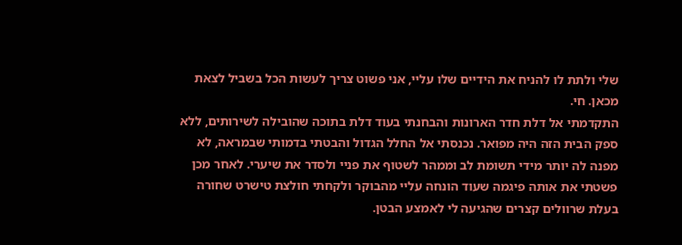שלי ולתת לו להניח את הידיים שלו עליי, אני פשוט צריך לעשות הכל בשביל לצאת מכאן. חי.
התקדמתי אל דלת חדר הארונות והבחנתי בעוד דלת בתוכה שהובילה לשירותים, ללא ספק הבית הזה היה מפואר. נכנסתי אל החלל הגדול והבטתי בדמותי שבמראה, לא מפנה לה יותר מידי תשומת לב וממהר לשטוף את פניי ולסדר את שיערי. לאחר מכן פשטתי את אותה פיגמה שעוד הונחה עליי מהבוקר ולקחתי חולצת טישרט שחורה בעלת שרוולים קצרים שהגיעה לי לאמצע הבטן.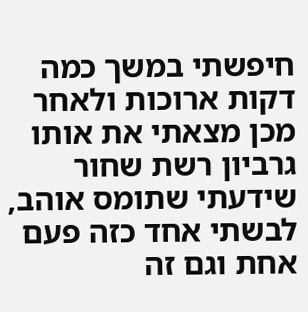חיפשתי במשך כמה דקות ארוכות ולאחר מכן מצאתי את אותו גרביון רשת שחור שידעתי שתומס אוהב, לבשתי אחד כזה פעם אחת וגם זה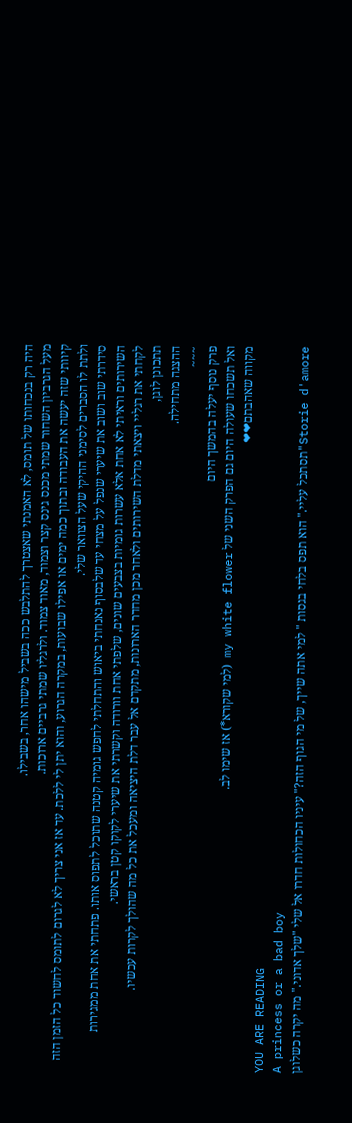היה רק בנכחותו של תומס, לא האמנתי שאצטרך להתלבש ככה בשביל מישהו אחר, בשבילו.
מעל הגרביון השחור שמתי מכנס גינס קצר וצמוד, מאוד צמוד. ולרגליו שמתי גרביים ארוכות.
קיוותי שזה יעשה את העבודה ובתוך כמה ימים או אפילו שבועות, במקרה הגרוע, והוא יתן לי ללכת. עד אז אני צריך לא לגרום לתומס לחשוד כל הזמן הזה ולתת לו הסברים לסימני ההיקי שעל הצוואר שלי.
סידרתי שוב ושוב את שיערי שנפל על מצחי עד שלבסוף נאנחתי ביאוש והתחלתי לחפש גומיה קטנה שתוכל לתפוס אותו. פתחתי את אחת ממגירות השירותים וראיתי לא אחת אלא עשרות גומיות בצבעים שונים, שלפתי אחת וורודה וקשרתי את שיערי לקוקו קטן בראשי.
לקחתי את רגליי ויצאתי מדלת השירותים ולאחר מכן מחדר הארונות, מתקדם אל עבר דלת היציאה ומעכל את כל מה שהולך לקרות עכשיו.
תתכונן לוגן,
ההצגה מתחילה.
~~~
פרק נוסף יעלה בהמשך היום
ואל תשכחו שעולה היום גם הפרק השני של my white flower (למי שקורא*) אז שימו לב.
מקווה שאהבתם❤❤
YOU ARE READING
A princess or a bad boy
Storie d'amore"תסתכל עליי." הוא תפס בלחי בגסות " למי אתה שייך, של מי הגוף הזה?" עיניו הכחולות חדרו אל שלי "שלך אדוני." מה יקרה כשלוגן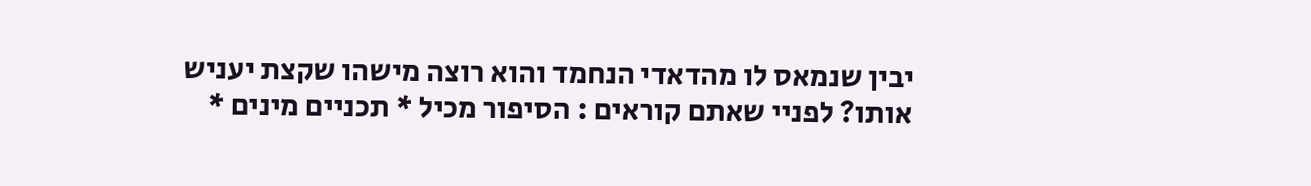יבין שנמאס לו מהדאדי הנחמד והוא רוצה מישהו שקצת יעניש אותו? לפניי שאתם קוראים : הסיפור מכיל * תכניים מינים *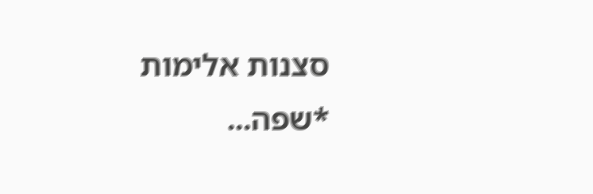סצנות אלימות *שפה...